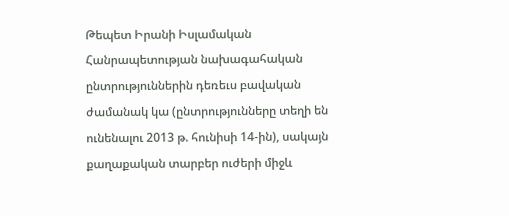Թեպետ Իրանի Իսլամական Հանրապետության նախագահական ընտրություններին դեռեւս բավական ժամանակ կա (ընտրությունները տեղի են ունենալու 2013 թ. հունիսի 14-ին), սակայն քաղաքական տարբեր ուժերի միջև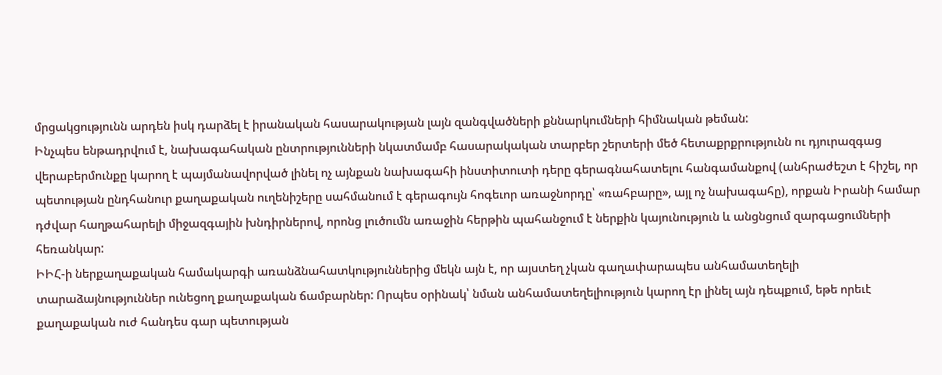մրցակցությունն արդեն իսկ դարձել է իրանական հասարակության լայն զանգվածների քննարկումների հիմնական թեման:
Ինչպես ենթադրվում է, նախագահական ընտրությունների նկատմամբ հասարակական տարբեր շերտերի մեծ հետաքրքրությունն ու դյուրազգաց վերաբերմունքը կարող է պայմանավորված լինել ոչ այնքան նախագահի ինստիտուտի դերը գերագնահատելու հանգամանքով (անհրաժեշտ է հիշել, որ պետության ընդհանուր քաղաքական ուղենիշերը սահմանում է գերագույն հոգեւոր առաջնորդը՝ «ռահբարը», այլ ոչ նախագահը), որքան Իրանի համար դժվար հաղթահարելի միջազգային խնդիրներով, որոնց լուծումն առաջին հերթին պահանջում է ներքին կայունություն և անցնցում զարգացումների հեռանկար:
ԻԻՀ-ի ներքաղաքական համակարգի առանձնահատկություններից մեկն այն է, որ այստեղ չկան գաղափարապես անհամատեղելի տարաձայնություններ ունեցող քաղաքական ճամբարներ: Որպես օրինակ՝ նման անհամատեղելիություն կարող էր լինել այն դեպքում, եթե որեւէ քաղաքական ուժ հանդես գար պետության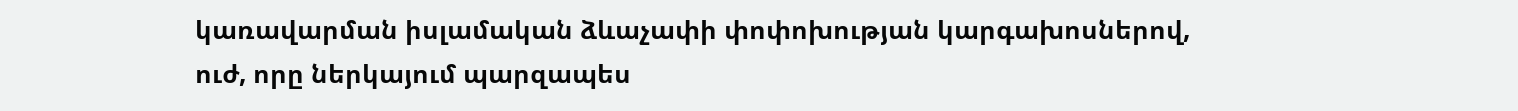կառավարման իսլամական ձևաչափի փոփոխության կարգախոսներով, ուժ, որը ներկայում պարզապես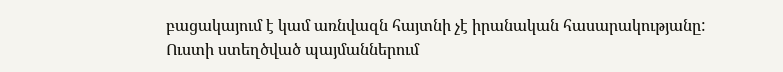բացակայում է կամ առնվազն հայտնի չէ իրանական հասարակությանը: Ուստի ստեղծված պայմաններում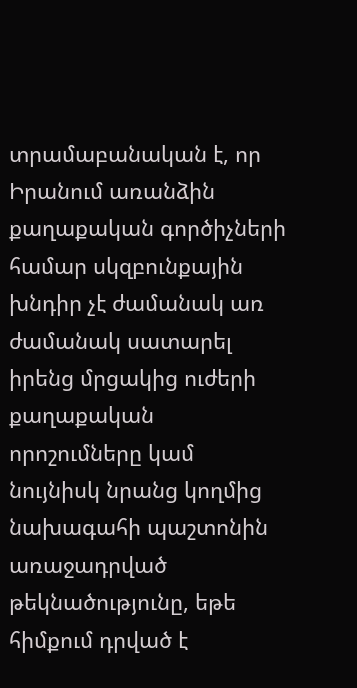տրամաբանական է, որ Իրանում առանձին քաղաքական գործիչների համար սկզբունքային խնդիր չէ ժամանակ առ ժամանակ սատարել իրենց մրցակից ուժերի քաղաքական որոշումները կամ նույնիսկ նրանց կողմից նախագահի պաշտոնին առաջադրված թեկնածությունը, եթե հիմքում դրված է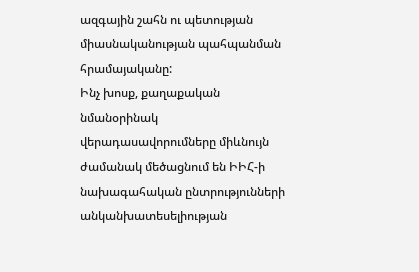ազգային շահն ու պետության միասնականության պահպանման հրամայականը:
Ինչ խոսք, քաղաքական նմանօրինակ վերադասավորումները միևնույն ժամանակ մեծացնում են ԻԻՀ-ի նախագահական ընտրությունների անկանխատեսելիության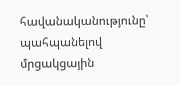հավանականությունը՝ պահպանելով մրցակցային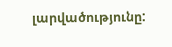լարվածությունը: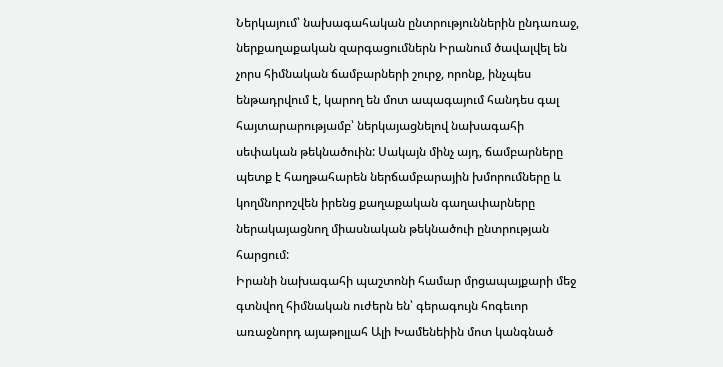Ներկայում՝ նախագահական ընտրություններին ընդառաջ, ներքաղաքական զարգացումներն Իրանում ծավալվել են չորս հիմնական ճամբարների շուրջ, որոնք, ինչպես ենթադրվում է, կարող են մոտ ապագայում հանդես գալ հայտարարությամբ՝ ներկայացնելով նախագահի սեփական թեկնածուին: Սակայն մինչ այդ, ճամբարները պետք է հաղթահարեն ներճամբարային խմորումները և կողմնորոշվեն իրենց քաղաքական գաղափարները ներակայացնող միասնական թեկնածուի ընտրության հարցում:
Իրանի նախագահի պաշտոնի համար մրցապայքարի մեջ գտնվող հիմնական ուժերն են՝ գերագույն հոգեւոր առաջնորդ այաթոլլահ Ալի Խամենեիին մոտ կանգնած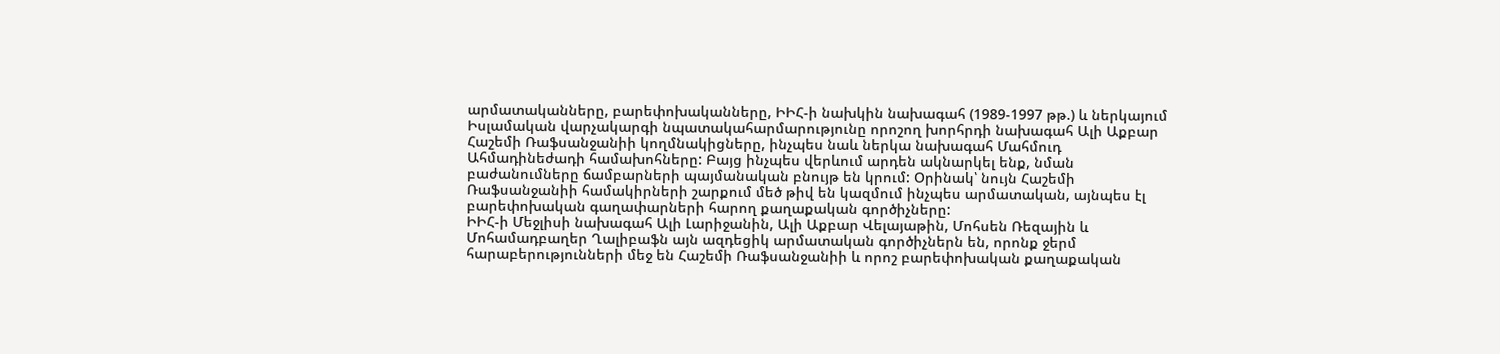արմատականները, բարեփոխականները, ԻԻՀ-ի նախկին նախագահ (1989-1997 թթ.) և ներկայում Իսլամական վարչակարգի նպատակահարմարությունը որոշող խորհրդի նախագահ Ալի Աքբար Հաշեմի Ռաֆսանջանիի կողմնակիցները, ինչպես նաև ներկա նախագահ Մահմուդ Ահմադինեժադի համախոհները: Բայց ինչպես վերևում արդեն ակնարկել ենք, նման բաժանումները ճամբարների պայմանական բնույթ են կրում: Օրինակ՝ նույն Հաշեմի Ռաֆսանջանիի համակիրների շարքում մեծ թիվ են կազմում ինչպես արմատական, այնպես էլ բարեփոխական գաղափարների հարող քաղաքական գործիչները:
ԻԻՀ-ի Մեջլիսի նախագահ Ալի Լարիջանին, Ալի Աքբար Վելայաթին, Մոհսեն Ռեզային և Մոհամադբաղեր Ղալիբաֆն այն ազդեցիկ արմատական գործիչներն են, որոնք ջերմ հարաբերությունների մեջ են Հաշեմի Ռաֆսանջանիի և որոշ բարեփոխական քաղաքական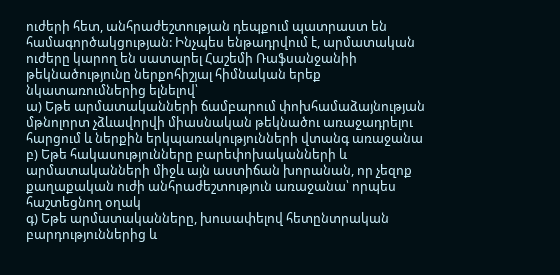ուժերի հետ, անհրաժեշտության դեպքում պատրաստ են համագործակցության: Ինչպես ենթադրվում է, արմատական ուժերը կարող են սատարել Հաշեմի Ռաֆսանջանիի թեկնածությունը ներքոհիշյալ հիմնական երեք նկատառումներից ելնելով՝
ա) Եթե արմատականների ճամբարում փոխհամաձայնության մթնոլորտ չձևավորվի միասնական թեկնածու առաջադրելու հարցում և ներքին երկպառակությունների վտանգ առաջանա
բ) Եթե հակասությունները բարեփոխականների և արմատականների միջև այն աստիճան խորանան, որ չեզոք քաղաքական ուժի անհրաժեշտություն առաջանա՝ որպես հաշտեցնող օղակ
գ) Եթե արմատականները, խուսափելով հետընտրական բարդություններից և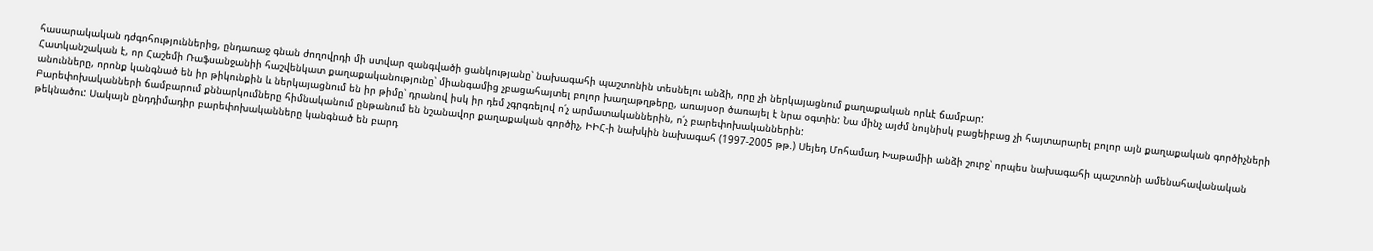հասարակական դժգոհություններից, ընդառաջ գնան ժողովրդի մի ստվար զանգվածի ցանկությանը՝ նախագահի պաշտոնին տեսնելու անձի, որը չի ներկայացնում քաղաքական որևէ ճամբար:
Հատկանշական է, որ Հաշեմի Ռաֆսանջանիի հաշվենկատ քաղաքականությունը՝ միանգամից չբացահայտել բոլոր խաղաթղթերը, առայսօր ծառայել է նրա օգտին: Նա մինչ այժմ նույնիսկ բացեիբաց չի հայտարարել բոլոր այն քաղաքական գործիչների անունները, որոնք կանգնած են իր թիկունքին և ներկայացնում են իր թիմը՝ դրանով իսկ իր դեմ չգրգռելով ո՛չ արմատականներին, ո՛չ բարեփոխականներին:
Բարեփոխականների ճամբարում քննարկումները հիմնականում ընթանում են նշանավոր քաղաքական գործիչ, ԻԻՀ-ի նախկին նախագահ (1997-2005 թթ.) Սեյեդ Մոհամադ Խաթամիի անձի շուրջ՝ որպես նախագահի պաշտոնի ամենահավանական թեկնածու: Սակայն ընդդիմադիր բարեփոխականները կանգնած են բարդ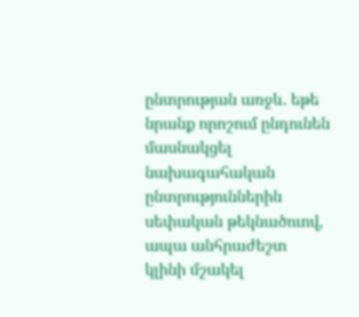ընտրության առջև. եթե նրանք որոշում ընդունեն մասնակցել նախագահական ընտրություններին սեփական թեկնածուով, ապա անհրաժեշտ կլինի մշակել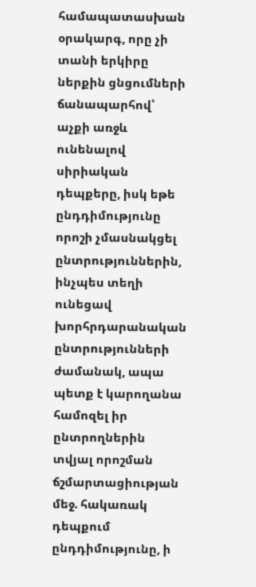համապատասխան օրակարգ, որը չի տանի երկիրը ներքին ցնցումների ճանապարհով՝ աչքի առջև ունենալով սիրիական դեպքերը, իսկ եթե ընդդիմությունը որոշի չմասնակցել ընտրություններին, ինչպես տեղի ունեցավ խորհրդարանական ընտրությունների ժամանակ, ապա պետք է կարողանա համոզել իր ընտրողներին տվյալ որոշման ճշմարտացիության մեջ. հակառակ դեպքում ընդդիմությունը, ի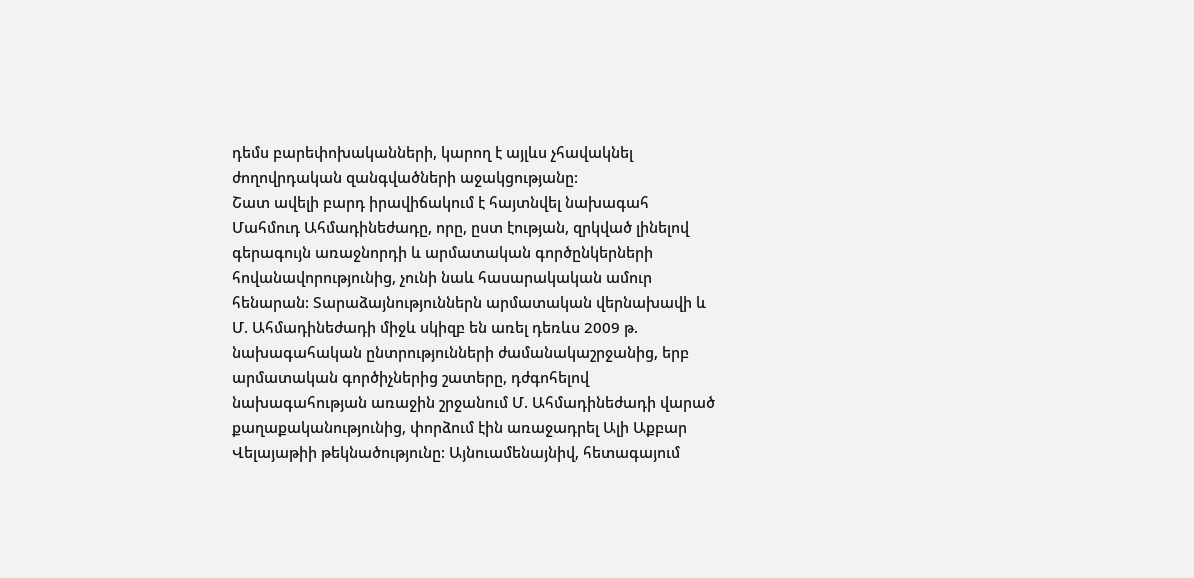դեմս բարեփոխականների, կարող է այլևս չհավակնել ժողովրդական զանգվածների աջակցությանը:
Շատ ավելի բարդ իրավիճակում է հայտնվել նախագահ Մահմուդ Ահմադինեժադը, որը, ըստ էության, զրկված լինելով գերագույն առաջնորդի և արմատական գործընկերների հովանավորությունից, չունի նաև հասարակական ամուր հենարան: Տարաձայնություններն արմատական վերնախավի և Մ. Ահմադինեժադի միջև սկիզբ են առել դեռևս 2009 թ. նախագահական ընտրությունների ժամանակաշրջանից, երբ արմատական գործիչներից շատերը, դժգոհելով նախագահության առաջին շրջանում Մ. Ահմադինեժադի վարած քաղաքականությունից, փորձում էին առաջադրել Ալի Աքբար Վելայաթիի թեկնածությունը: Այնուամենայնիվ, հետագայում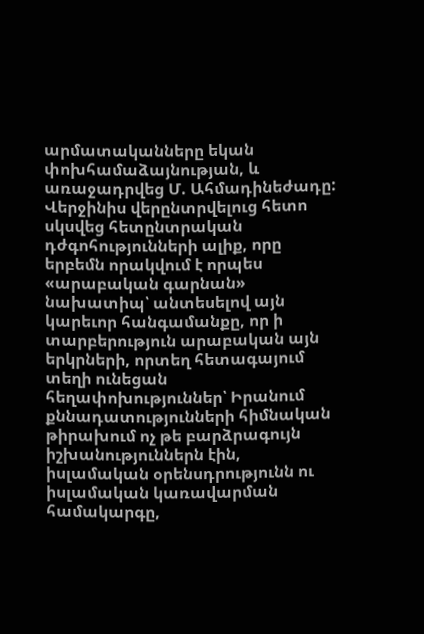արմատականները եկան փոխհամաձայնության, և առաջադրվեց Մ. Ահմադինեժադը:
Վերջինիս վերընտրվելուց հետո սկսվեց հետընտրական դժգոհությունների ալիք, որը երբեմն որակվում է որպես «արաբական գարնան» նախատիպ՝ անտեսելով այն կարեւոր հանգամանքը, որ ի տարբերություն արաբական այն երկրների, որտեղ հետագայում տեղի ունեցան հեղափոխություններ՝ Իրանում քննադատությունների հիմնական թիրախում ոչ թե բարձրագույն իշխանություններն էին, իսլամական օրենսդրությունն ու իսլամական կառավարման համակարգը,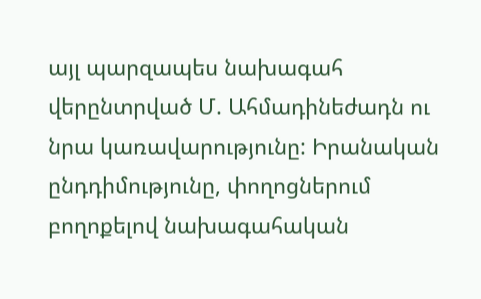այլ պարզապես նախագահ վերընտրված Մ. Ահմադինեժադն ու նրա կառավարությունը: Իրանական ընդդիմությունը, փողոցներում բողոքելով նախագահական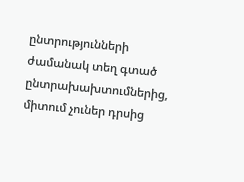ընտրությունների ժամանակ տեղ գտած ընտրախախտումներից, միտում չուներ դրսից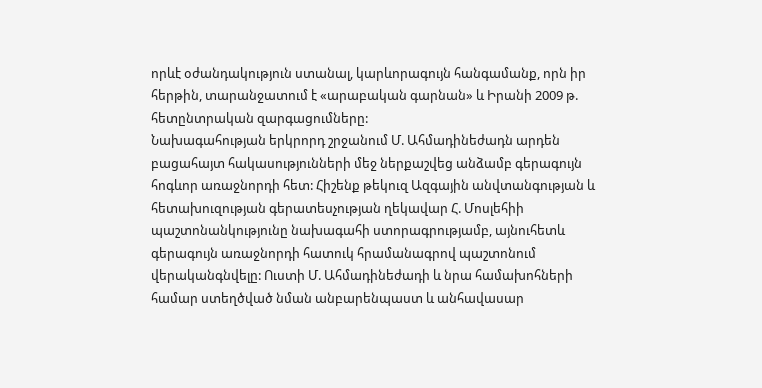որևէ օժանդակություն ստանալ, կարևորագույն հանգամանք, որն իր հերթին, տարանջատում է «արաբական գարնան» և Իրանի 2009 թ. հետընտրական զարգացումները:
Նախագահության երկրորդ շրջանում Մ. Ահմադինեժադն արդեն բացահայտ հակասությունների մեջ ներքաշվեց անձամբ գերագույն հոգևոր առաջնորդի հետ: Հիշենք թեկուզ Ազգային անվտանգության և հետախուզության գերատեսչության ղեկավար Հ. Մոսլեհիի պաշտոնանկությունը նախագահի ստորագրությամբ, այնուհետև գերագույն առաջնորդի հատուկ հրամանագրով պաշտոնում վերականգնվելը: Ուստի Մ. Ահմադինեժադի և նրա համախոհների համար ստեղծված նման անբարենպաստ և անհավասար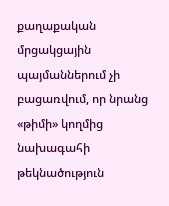քաղաքական մրցակցային պայմաններում չի բացառվում, որ նրանց «թիմի» կողմից նախագահի թեկնածություն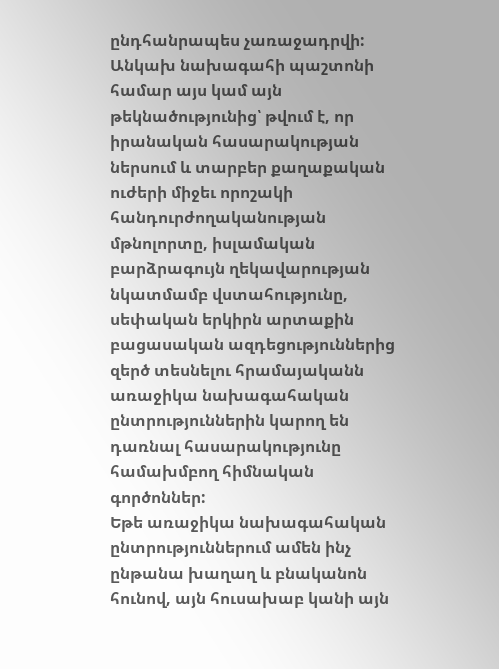ընդհանրապես չառաջադրվի:
Անկախ նախագահի պաշտոնի համար այս կամ այն թեկնածությունից՝ թվում է, որ իրանական հասարակության ներսում և տարբեր քաղաքական ուժերի միջեւ որոշակի հանդուրժողականության մթնոլորտը, իսլամական բարձրագույն ղեկավարության նկատմամբ վստահությունը, սեփական երկիրն արտաքին բացասական ազդեցություններից զերծ տեսնելու հրամայականն առաջիկա նախագահական ընտրություններին կարող են դառնալ հասարակությունը համախմբող հիմնական գործոններ:
Եթե առաջիկա նախագահական ընտրություններում ամեն ինչ ընթանա խաղաղ և բնականոն հունով, այն հուսախաբ կանի այն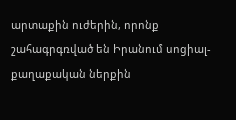արտաքին ուժերին, որոնք շահագրգռված են Իրանում սոցիալ-քաղաքական ներքին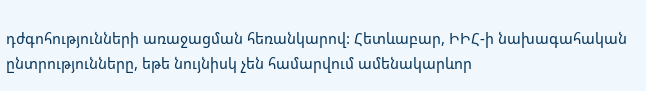դժգոհությունների առաջացման հեռանկարով: Հետևաբար, ԻԻՀ-ի նախագահական ընտրությունները, եթե նույնիսկ չեն համարվում ամենակարևոր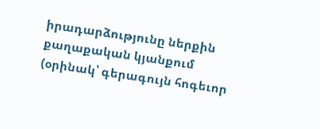իրադարձությունը ներքին քաղաքական կյանքում (օրինակ՝ գերագույն հոգեւոր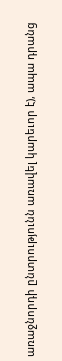առաջնորդի ընտրությունն առավել կարեւոր է), ապա դրանց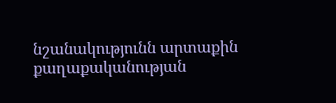նշանակությունն արտաքին քաղաքականության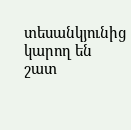տեսանկյունից կարող են շատ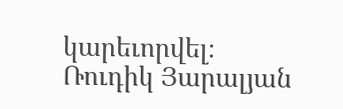կարեւորվել։
Ռուդիկ Յարալյան